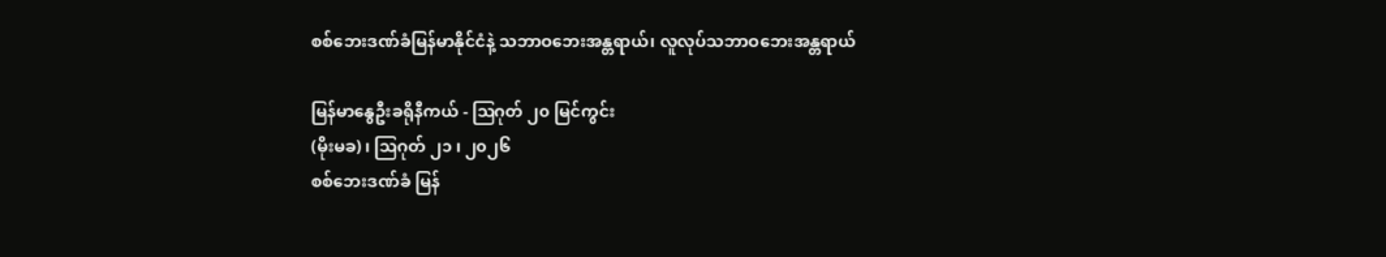စစ်ဘေးဒဏ်ခံမြန်မာနိုင်ငံနဲ့ သဘာဝဘေးအန္တရာယ်၊ လူလုပ်သဘာဝဘေးအန္တရာယ်

မြန်မာနွေဦးခရိုနီကယ် - ဩဂုတ် ၂၀ မြင်ကွင်း
(မိုးမခ) ၊ ဩဂုတ် ၂၁ ၊ ၂၀၂၆
စစ်ဘေးဒဏ်ခံ မြန်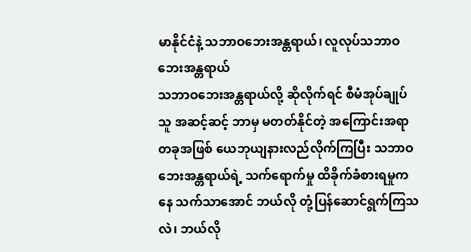မာနိုင်ငံနဲ့ သဘာဝဘေးအန္တရာယ်၊ လူလုပ်သဘာဝဘေးအန္တရာယ်
သဘာဝဘေးအန္တရာယ်လို့ ဆိုလိုက်ရင် စီမံအုပ်ချုပ်သူ အဆင့်ဆင့် ဘာမှ မတတ်နိုင်တဲ့ အကြောင်းအရာတခုအဖြစ် ယေဘုယျနားလည်လိုက်ကြပြီး သဘာဝဘေးအန္တရာယ်ရဲ့ သက်ရောက်မှု ထိခိုက်ခံစားရမှုကနေ သက်သာအောင် ဘယ်လို တုံ့ပြန်ဆောင်ရွက်ကြသလဲ၊ ဘယ်လို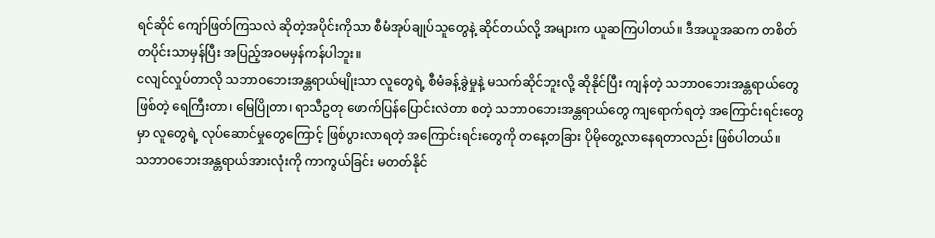ရင်ဆိုင် ကျော်ဖြတ်ကြသလဲ ဆိုတဲ့အပိုင်းကိုသာ စီမံအုပ်ချုပ်သူတွေနဲ့ ဆိုင်တယ်လို့ အများက ယူဆကြပါတယ်။ ဒီအယူအဆက တစိတ်တပိုင်းသာမှန်ပြီး အပြည့်အဝမမှန်ကန်ပါဘူး။
ငလျင်လှုပ်တာလို သဘာဝဘေးအန္တရာယ်မျိုးသာ လူတွေရဲ့ စီမံခန့်ခွဲမှုနဲ့ မသက်ဆိုင်ဘူးလို့ ဆိုနိုင်ပြီး ကျန်တဲ့ သဘာဝဘေးအန္တရာယ်တွေ ဖြစ်တဲ့ ရေကြီးတာ၊ မြေပြိုတာ၊ ရာသီဥတု ဖောက်ပြန်ပြောင်းလဲတာ စတဲ့ သဘာဝဘေးအန္တရာယ်တွေ ကျရောက်ရတဲ့ အကြောင်းရင်းတွေမှာ လူတွေရဲ့ လုပ်ဆောင်မှုတွေကြောင့် ဖြစ်ပွားလာရတဲ့ အကြောင်းရင်းတွေကို တနေ့တခြား ပိုမိုတွေ့လာနေရတာလည်း ဖြစ်ပါတယ်။
သဘာဝဘေးအန္တရာယ်အားလုံးကို ကာကွယ်ခြင်း မတတ်နိုင်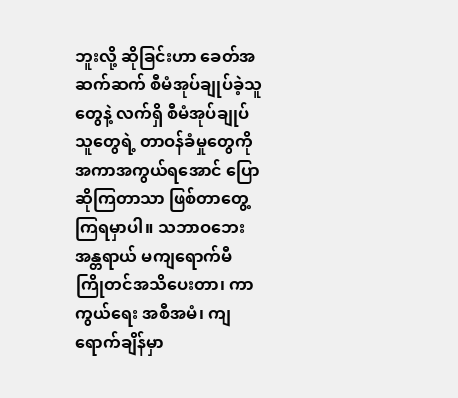ဘူးလို့ ဆိုခြင်းဟာ ခေတ်အဆက်ဆက် စီမံအုပ်ချုပ်ခဲ့သူတွေနဲ့ လက်ရှိ စီမံအုပ်ချုပ်သူတွေရဲ့ တာဝန်ခံမှုတွေကို အကာအကွယ်ရအောင် ပြောဆိုကြတာသာ ဖြစ်တာတွေ့ကြရမှာပါ။ သဘာဝဘေးအန္တရာယ် မကျရောက်မီ ကြိုတင်အသိပေးတာ၊ ကာကွယ်ရေး အစီအမံ၊ ကျရောက်ချိန်မှာ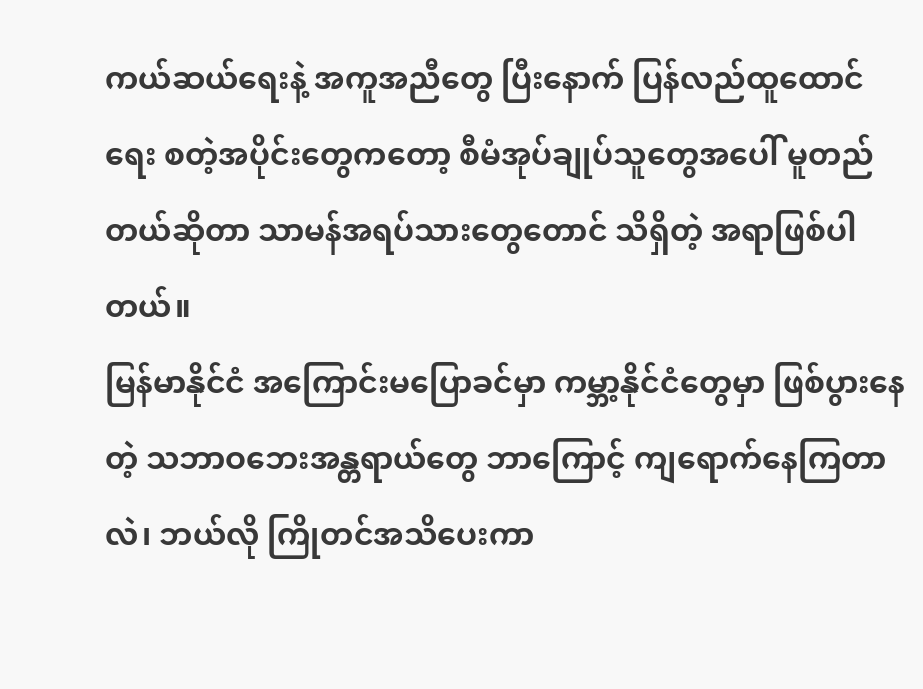ကယ်ဆယ်ရေးနဲ့ အကူအညီတွေ ပြီးနောက် ပြန်လည်ထူထောင်ရေး စတဲ့အပိုင်းတွေကတော့ စီမံအုပ်ချုပ်သူတွေအပေါ် မူတည်တယ်ဆိုတာ သာမန်အရပ်သားတွေတောင် သိရှိတဲ့ အရာဖြစ်ပါတယ်။
မြန်မာနိုင်ငံ အကြောင်းမပြောခင်မှာ ကမ္ဘာ့နိုင်ငံတွေမှာ ဖြစ်ပွားနေတဲ့ သဘာဝဘေးအန္တရာယ်တွေ ဘာကြောင့် ကျရောက်နေကြတာလဲ၊ ဘယ်လို ကြိုတင်အသိပေးကာ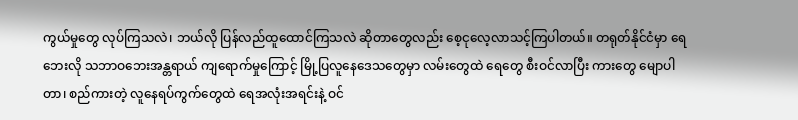ကွယ်မှုတွေ လုပ်ကြသလဲ၊ ဘယ်လို ပြန်လည်ထူထောင်ကြသလဲ ဆိုတာတွေလည်း စေ့ငုလေ့လာသင့်ကြပါတယ်။ တရုတ်နိုင်ငံမှာ ရေဘေးလို သဘာဝဘေးအန္တရာယ် ကျရောက်မှုကြောင့် မြို့ပြလူနေဒေသတွေမှာ လမ်းတွေထဲ ရေတွေ စီးဝင်လာပြီး ကားတွေ မျောပါတာ၊ စည်ကားတဲ့ လူနေရပ်ကွက်တွေထဲ ရေအလုံးအရင်းနဲ့ ဝင်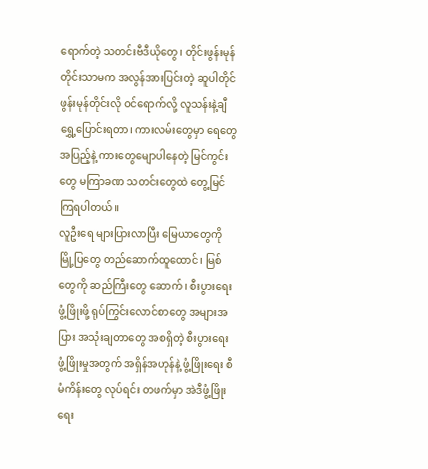ရောက်တဲ့ သတင်းဗီဒီယိုတွေ၊ တိုင်းဖွန်းမုန်တိုင်းသာမက အလွန်အားပြင်းတဲ့ ဆူပါတိုင်ဖွန်းမုန်တိုင်းလို ဝင်ရောက်လို့ လူသန်းနဲ့ချီ ရွှေ့ပြောင်းရတာ၊ ကားလမ်းတွေမှာ ရေတွေ အပြည့်နဲ့ ကားတွေမျောပါနေတဲ့ မြင်ကွင်းတွေ မကြာခဏ သတင်းတွေထဲ တွေ့မြင်ကြရပါတယ်။
လူဦးရေ များပြားလာပြီး မြေယာတွေကို မြို့ပြတွေ တည်ဆောက်ထူထောင်၊ မြစ်တွေကို ဆည်ကြီးတွေ ဆောက်၊ စီးပွားရေး ဖွံ့ဖြိုးဖို့ ရုပ်ကြွင်းလောင်စာတွေ အများအပြား အသုံးချတာတွေ အစရှိတဲ့ စီးပွားရေး ဖွံ့ဖြိုးမှုအတွက် အရှိန်အဟုန်နဲ့ ဖွံ့ဖြိုးရေး စီမံကိန်းတွေ လုပ်ရင်း တဖက်မှာ အဲဒီဖွံ့ဖြိုးရေး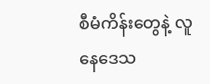စီမံကိန်းတွေနဲ့ လူနေဒေသ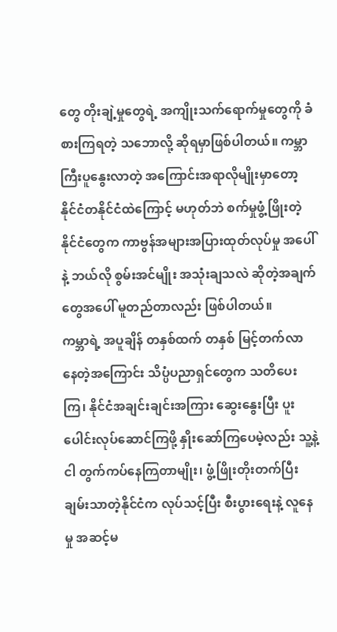တွေ တိုးချဲ့မှုတွေရဲ့ အကျိုးသက်ရောက်မှုတွေကို ခံစားကြရတဲ့ သဘောလို့ ဆိုရမှာဖြစ်ပါတယ်။ ကမ္ဘာကြီးပူနွေးလာတဲ့ အကြောင်းအရာလိုမျိုးမှာတော့ နိုင်ငံတနိုင်ငံထဲကြောင့် မဟုတ်ဘဲ စက်မှုဖွံ့ဖြိုးတဲ့နိုင်ငံတွေက ကာဗွန်အများအပြားထုတ်လုပ်မှု အပေါ် နဲ့ ဘယ်လို စွမ်းအင်မျိုး အသုံးချသလဲ ဆိုတဲ့အချက်တွေအပေါ် မူတည်တာလည်း ဖြစ်ပါတယ်။
ကမ္ဘာရဲ့ အပူချိန် တနှစ်ထက် တနှစ် မြင့်တက်လာနေတဲ့အကြောင်း သိပ္ပံပညာရှင်တွေက သတိပေးကြ၊ နိုင်ငံအချင်းချင်းအကြား ဆွေးနွေးပြီး ပူးပေါင်းလုပ်ဆောင်ကြဖို့ နှိုးဆော်ကြပေမဲ့လည်း သူ့နဲ့ငါ တွက်ကပ်နေကြတာမျိုး၊ ဖွံ့ဖြိုးတိုးတက်ပြီး ချမ်းသာတဲ့နိုင်ငံက လုပ်သင့်ပြီး စီးပွားရေးနဲ့ လူနေမှု အဆင့်မ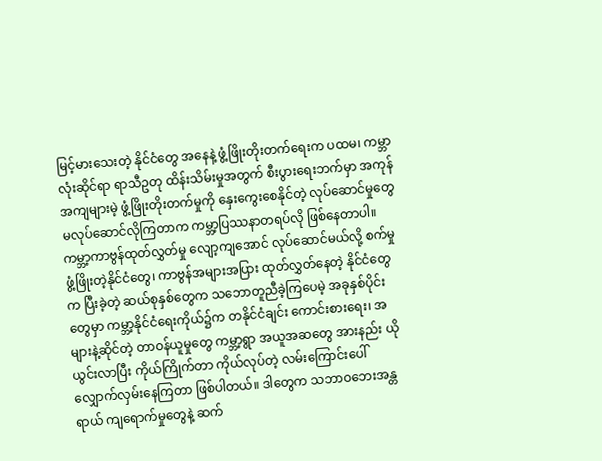မြင့်မားသေးတဲ့ နိုင်ငံတွေ အနေနဲ့ ဖွံ့ဖြိုးတိုးတက်ရေးက ပထမ၊ ကမ္ဘာလုံးဆိုင်ရာ ရာသီဥတု ထိန်းသိမ်းမှုအတွက် စီးပွားရေးဘက်မှာ အကုန်အကျများမဲ့ ဖွံ့ဖြိုးတိုးတက်မှုကို နှေးကွေးစေနိုင်တဲ့ လုပ်ဆောင်မှုတွေ မလုပ်ဆောင်လိုကြတာက ကမ္ဘာ့ပြဿနာတရပ်လို ဖြစ်နေတာပါ။
ကမ္ဘာ့ကာဗွန်ထုတ်လွှတ်မှု လျော့ကျအောင် လုပ်ဆောင်မယ်လို့ စက်မှုဖွံ့ဖြိုးတဲ့နိုင်ငံတွေ၊ ကာဗွန်အများအပြား ထုတ်လွှတ်နေတဲ့ နိုင်ငံတွေက ပြီးခဲ့တဲ့ ဆယ်စုနှစ်တွေက သဘောတူညီခဲ့ကြပေမဲ့ အခုနှစ်ပိုင်းတွေမှာ ကမ္ဘာ့နိုင်ငံရေးကိုယ်၌က တနိုင်ငံချင်း ကောင်းစားရေး၊ အများနဲ့ဆိုင်တဲ့ တာဝန်ယူမှုတွေ ကမ္ဘာ့ရွာ အယူအဆတွေ အားနည်း ယိုယွင်းလာပြီး ကိုယ်ကြိုက်တာ ကိုယ်လုပ်တဲ့ လမ်းကြောင်းပေါ် လျှောက်လှမ်းနေကြတာ ဖြစ်ပါတယ်။ ဒါတွေက သဘာဝဘေးအန္တရာယ် ကျရောက်မှုတွေနဲ့ ဆက်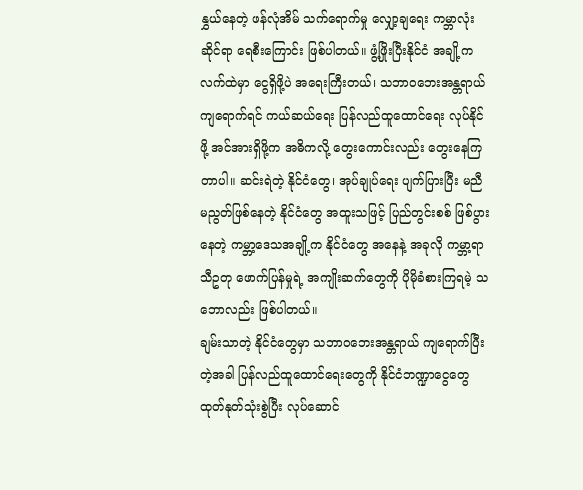နွှယ်နေတဲ့ ဖန်လုံအိမ် သက်ရောက်မှု လျှော့ချရေး ကမ္ဘာလုံးဆိုင်ရာ ရေစီးကြောင်း ဖြစ်ပါတယ်။ ဖွံ့ဖြိုးပြီးနိုင်ငံ အချို့က လက်ထဲမှာ ငွေရှိဖို့ပဲ အရေးကြီးတယ်၊ သဘာဝဘေးအန္တရာယ် ကျရောက်ရင် ကယ်ဆယ်ရေး ပြန်လည်ထူထောင်ရေး လုပ်နိုင်ဖို့ အင်အားရှိဖို့က အဓိကလို့ တွေးကောင်းလည်း တွေးနေကြတာပါ။ ဆင်းရဲတဲ့ နိုင်ငံတွေ၊ အုပ်ချုပ်ရေး ပျက်ပြားပြီး မညီမညွတ်ဖြစ်နေတဲ့ နိုင်ငံတွေ အထူးသဖြင့် ပြည်တွင်းစစ် ဖြစ်ပွားနေတဲ့ ကမ္ဘာ့ဒေသအချို့က နိုင်ငံတွေ အနေနဲ့ အခုလို ကမ္ဘာ့ရာသီဥတု ဖောက်ပြန်မှုရဲ့ အကျိုးဆက်တွေကို ပိုမိုခံစားကြရမဲ့ သဘောလည်း ဖြစ်ပါတယ်။
ချမ်းသာတဲ့ နိုင်ငံတွေမှာ သဘာဝဘေးအန္တရာယ် ကျရောက်ပြီးတဲ့အခါ ပြန်လည်ထူထောင်ရေးတွေကို နိုင်ငံဘဏ္ဍာငွေတွေ ထုတ်နုတ်သုံးစွဲပြီး လုပ်ဆောင်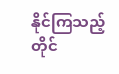နိုင်ကြသည့်တိုင်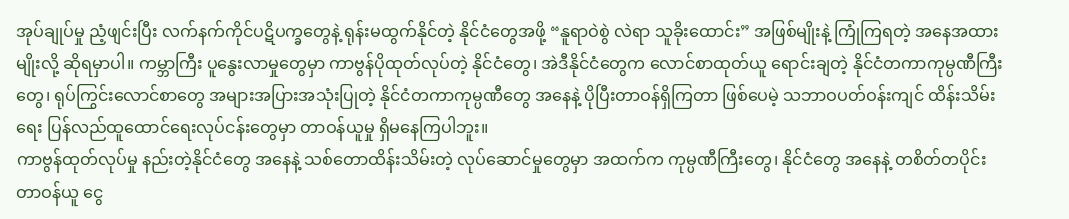အုပ်ချုပ်မှု ညံ့ဖျင်းပြီး လက်နက်ကိုင်ပဋိပက္ခတွေနဲ့ ရုန်းမထွက်နိုင်တဲ့ နိုင်ငံတွေအဖို့ “နူရာဝဲစွဲ လဲရာ သူခိုးထောင်း” အဖြစ်မျိုးနဲ့ ကြုံကြရတဲ့ အနေအထားမျိုးလို့ ဆိုရမှာပါ။ ကမ္ဘာကြီး ပူနွေးလာမှုတွေမှာ ကာဗွန်ပိုထုတ်လုပ်တဲ့ နိုင်ငံတွေ၊ အဲဒီနိုင်ငံတွေက လောင်စာထုတ်ယူ ရောင်းချတဲ့ နိုင်ငံတကာကုမ္ပဏီကြီးတွေ၊ ရုပ်ကြွင်းလောင်စာတွေ အများအပြားအသုံးပြုတဲ့ နိုင်ငံတကာကုမ္ပဏီတွေ အနေနဲ့ ပိုပြီးတာဝန်ရှိကြတာ ဖြစ်ပေမဲ့ သဘာဝပတ်ဝန်းကျင် ထိန်းသိမ်းရေး ပြန်လည်ထူထောင်ရေးလုပ်ငန်းတွေမှာ တာဝန်ယူမှု ရှိမနေကြပါဘူး။
ကာဗွန်ထုတ်လုပ်မှု နည်းတဲ့နိုင်ငံတွေ အနေနဲ့ သစ်တောထိန်းသိမ်းတဲ့ လုပ်ဆောင်မှုတွေမှာ အထက်က ကုမ္ပဏီကြီးတွေ၊ နိုင်ငံတွေ အနေနဲ့ တစိတ်တပိုင်း တာဝန်ယူ ငွေ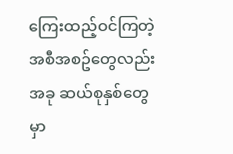ကြေးထည့်ဝင်ကြတဲ့ အစီအစဥ်တွေလည်း အခု ဆယ်စုနှစ်တွေမှာ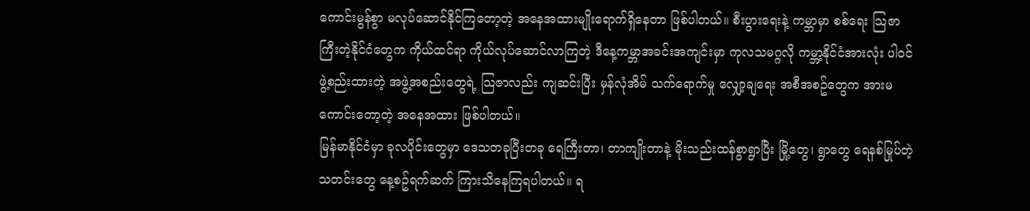ကောင်းမွန်စွာ မလုပ်ဆောင်နိုင်ကြတော့တဲ့ အနေအထားမျိုးရောက်ရှိနေတာ ဖြစ်ပါတယ်။ စီးပွားရေးနဲ့ ကမ္ဘာမှာ စစ်ရေး သြဇာကြီးတဲ့နိုင်ငံတွေက ကိုယ်ထင်ရာ ကိုယ်လုပ်ဆောင်လာကြတဲ့ ဒီနေ့ကမ္ဘာအခင်းအကျင်းမှာ ကုလသမဂ္ဂလို ကမ္ဘာ့နိုင်ငံအားလုံး ပါဝင်ဖွဲ့စည်းထားတဲ့ အဖွဲ့အစည်းတွေရဲ့ သြဇာလည်း ကျဆင်းပြီး မှန်လုံအိမ် သက်ရောက်မှု လျှော့ချရေး အစီအစဥ်တွေက အားမကောင်းတော့တဲ့ အနေအထား ဖြစ်ပါတယ်။
မြန်မာနိုင်ငံမှာ ခုလပိုင်းတွေမှာ ဒေသတခုပြီးတခု ရေကြီးတာ၊ တာကျိုးတာနဲ့ မိုးသည်းထန်စွာရွာပြီး မြို့တွေ၊ ရွာတွေ ရေနစ်မြုပ်တဲ့ သတင်းတွေ နေ့စဥ်ရက်ဆက် ကြားသိနေကြရပါတယ်။ ရ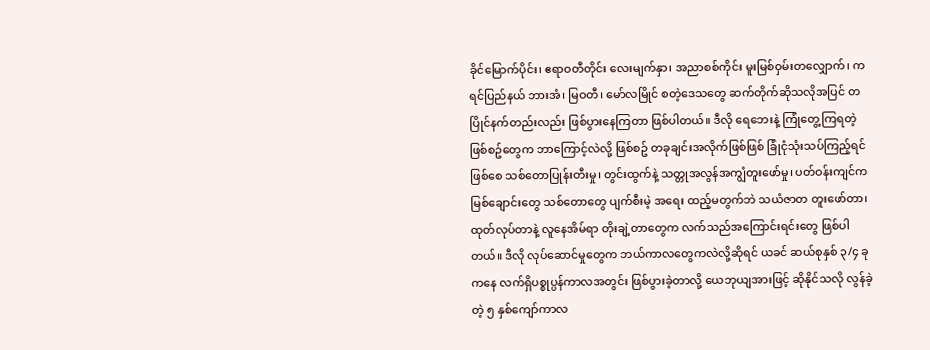ခိုင်မြောက်ပိုင်း၊ ဧရာဝတီတိုင်း လေးမျက်နှာ၊ အညာစစ်ကိုင်း မူးမြစ်ဝှမ်းတလျှောက်၊ ကရင်ပြည်နယ် ဘားအံ၊ မြဝတီ၊ မော်လမြိုင် စတဲ့ဒေသတွေ ဆက်တိုက်ဆိုသလိုအပြင် တပြိုင်နက်တည်းလည်း ဖြစ်ပွားနေကြတာ ဖြစ်ပါတယ်။ ဒီလို ရေဘေးနဲ့ ကြုံတွေ့ကြရတဲ့ ဖြစ်စဥ်တွေက ဘာကြောင့်လဲလို့ ဖြစ်စဥ် တခုချင်းအလိုက်ဖြစ်ဖြစ် ခြုံငုံသုံးသပ်ကြည့်ရင် ဖြစ်စေ သစ်တောပြုန်းတီးမှု၊ တွင်းထွက်နဲ့ သတ္တုအလွန်အကျွံတူးဖော်မှု၊ ပတ်ဝန်းကျင်က မြစ်ချောင်းတွေ သစ်တောတွေ ပျက်စီးမဲ့ အရေး ထည့်မတွက်ဘဲ သယံဇာတ တူးဖော်တာ၊ ထုတ်လုပ်တာနဲ့ လူနေအိမ်ရာ တိုးချဲ့တာတွေက လက်သည်အကြောင်းရင်းတွေ ဖြစ်ပါတယ်။ ဒီလို လုပ်ဆောင်မှုတွေက ဘယ်ကာလတွေကလဲလို့ဆိုရင် ယခင် ဆယ်စုနှစ် ၃/၄ ခုကနေ လက်ရှိပစ္စုပ္ပန်ကာလအတွင်း ဖြစ်ပွားခဲ့တာလို့ ယေဘုယျအားဖြင့် ဆိုနိုင်သလို လွန်ခဲ့တဲ့ ၅ နှစ်ကျော်ကာလ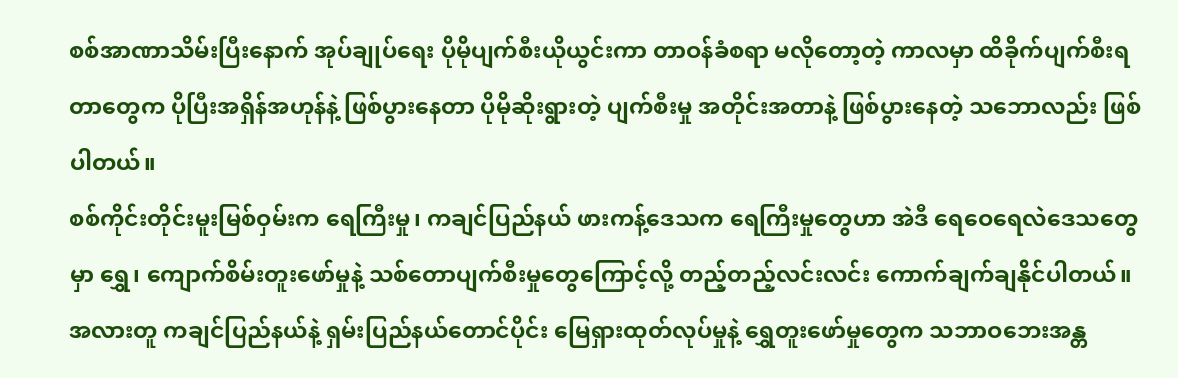စစ်အာဏာသိမ်းပြီးနောက် အုပ်ချုပ်ရေး ပိုမိုပျက်စီးယိုယွင်းကာ တာဝန်ခံစရာ မလိုတော့တဲ့ ကာလမှာ ထိခိုက်ပျက်စီးရတာတွေက ပိုပြီးအရှိန်အဟုန်နဲ့ ဖြစ်ပွားနေတာ ပိုမိုဆိုးရွားတဲ့ ပျက်စီးမှု အတိုင်းအတာနဲ့ ဖြစ်ပွားနေတဲ့ သဘောလည်း ဖြစ်ပါတယ်။
စစ်ကိုင်းတိုင်းမူးမြစ်ဝှမ်းက ရေကြီးမှု၊ ကချင်ပြည်နယ် ဖားကန့်ဒေသက ရေကြီးမှုတွေဟာ အဲဒီ ရေဝေရေလဲဒေသတွေမှာ ရွှေ၊ ကျောက်စိမ်းတူးဖော်မှုနဲ့ သစ်တောပျက်စီးမှုတွေကြောင့်လို့ တည့်တည့်လင်းလင်း ကောက်ချက်ချနိုင်ပါတယ်။
အလားတူ ကချင်ပြည်နယ်နဲ့ ရှမ်းပြည်နယ်တောင်ပိုင်း မြေရှားထုတ်လုပ်မှုနဲ့ ရွှေတူးဖော်မှုတွေက သဘာဝဘေးအန္တ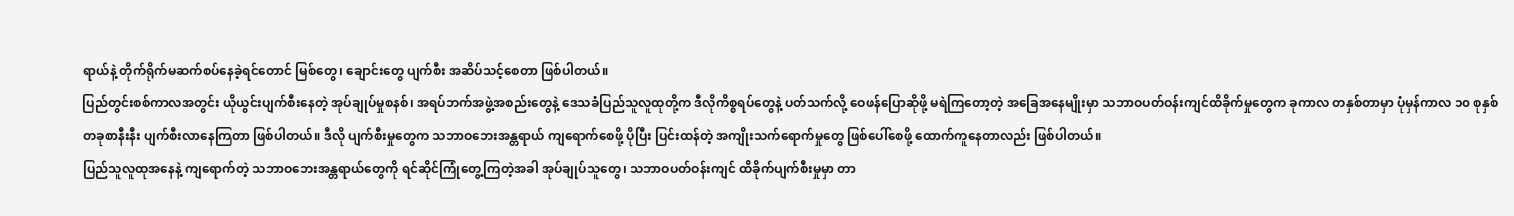ရာယ်နဲ့ တိုက်ရိုက်မဆက်စပ်နေခဲ့ရင်တောင် မြစ်တွေ၊ ချောင်းတွေ ပျက်စီး အဆိပ်သင့်စေတာ ဖြစ်ပါတယ်။
ပြည်တွင်းစစ်ကာလအတွင်း ယိုယွင်းပျက်စီးနေတဲ့ အုပ်ချုပ်မှုစနစ်၊ အရပ်ဘက်အဖွဲ့အစည်းတွေနဲ့ ဒေသခံပြည်သူလူထုတို့က ဒီလိုကိစ္စရပ်တွေနဲ့ ပတ်သက်လို့ ဝေဖန်ပြောဆိုဖို့ မရဲကြတော့တဲ့ အခြေအနေမျိုးမှာ သဘာဝပတ်ဝန်းကျင်ထိခိုက်မှုတွေက ခုကာလ တနှစ်တာမှာ ပုံမှန်ကာလ ၁၀ စုနှစ်တခုစာနီးနီး ပျက်စီးလာနေကြတာ ဖြစ်ပါတယ်။ ဒီလို ပျက်စီးမှုတွေက သဘာဝဘေးအန္တရာယ် ကျရောက်စေဖို့ ပိုပြီး ပြင်းထန်တဲ့ အကျိုးသက်ရောက်မှုတွေ ဖြစ်ပေါ်စေဖို့ ထောက်ကူနေတာလည်း ဖြစ်ပါတယ်။
ပြည်သူလူထုအနေနဲ့ ကျရောက်တဲ့ သဘာဝဘေးအန္တရာယ်တွေကို ရင်ဆိုင်ကြုံတွေ့ကြတဲ့အခါ အုပ်ချုပ်သူတွေ၊ သဘာဝပတ်ဝန်းကျင် ထိခိုက်ပျက်စီးမှုမှာ တာ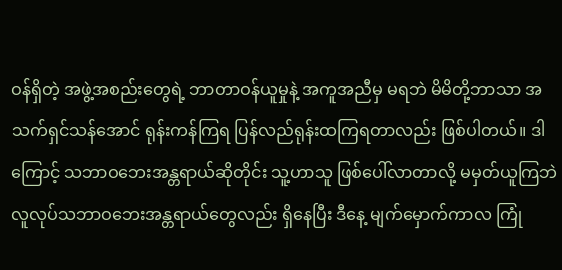ဝန်ရှိတဲ့ အဖွဲ့အစည်းတွေရဲ့ ဘာတာဝန်ယူမှုနဲ့ အကူအညီမှ မရဘဲ မိမိတို့ဘာသာ အသက်ရှင်သန်အောင် ရုန်းကန်ကြရ ပြန်လည်ရုန်းထကြရတာလည်း ဖြစ်ပါတယ်။ ဒါကြောင့် သဘာဝဘေးအန္တရာယ်ဆိုတိုင်း သူ့ဟာသူ ဖြစ်ပေါ်လာတာလို့ မမှတ်ယူကြဘဲ လူလုပ်သဘာဝဘေးအန္တရာယ်တွေလည်း ရှိနေပြီး ဒီနေ့ မျက်မှောက်ကာလ ကြုံ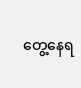တွေ့နေရ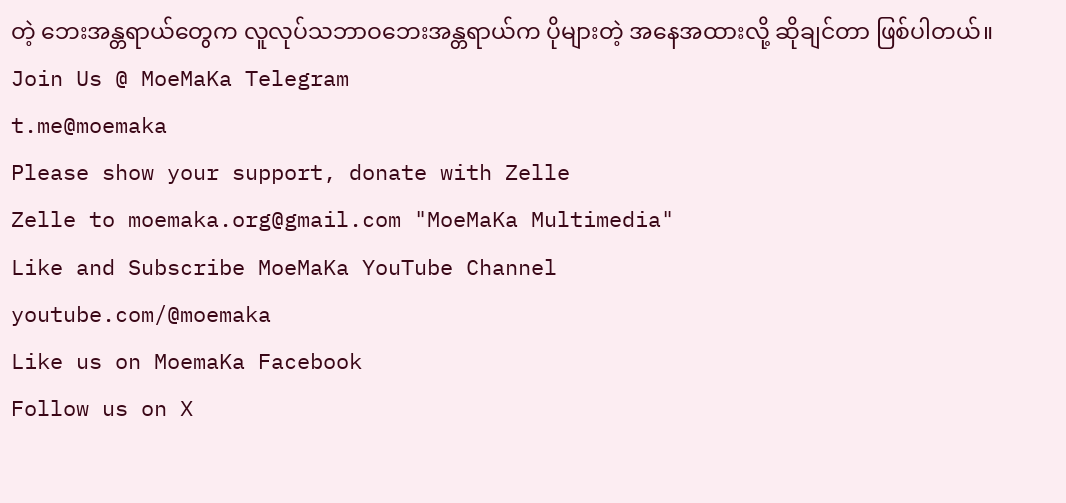တဲ့ ဘေးအန္တရာယ်တွေက လူလုပ်သဘာဝဘေးအန္တရာယ်က ပိုများတဲ့ အနေအထားလို့ ဆိုချင်တာ ဖြစ်ပါတယ်။
Join Us @ MoeMaKa Telegram
t.me@moemaka
Please show your support, donate with Zelle
Zelle to moemaka.org@gmail.com "MoeMaKa Multimedia"
Like and Subscribe MoeMaKa YouTube Channel
youtube.com/@moemaka
Like us on MoemaKa Facebook
Follow us on X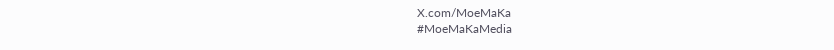X.com/MoeMaKa
#MoeMaKaMedia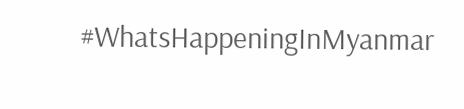#WhatsHappeningInMyanmar